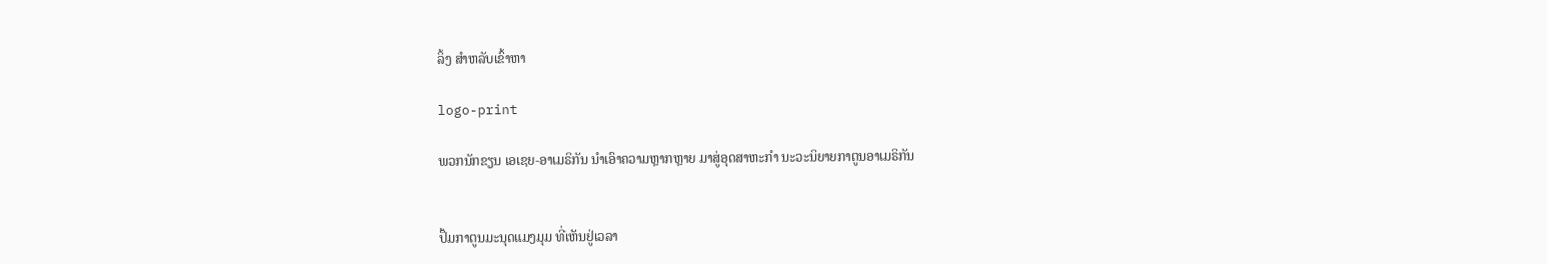ລິ້ງ ສຳຫລັບເຂົ້າຫາ

logo-print

ພວກນັກຂຽນ ເອເຊຍ-ອາເມຣິກັນ ນຳເອົາຄວາມຫຼາກຫຼາຍ ມາສູ່ອຸດສາຫະກຳ ນະວະນິຍາຍກາຕູນອາເມຣິກັນ


ປຶ້ມກາຕູນມະນຸດແມງມຸມ ທີ່ເຫັນຢູ່ເວລາ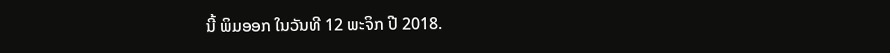ນີ້ ພິມອອກ ໃນວັນທີ 12 ພະຈິກ ປີ 2018.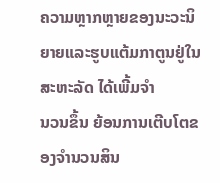ຄວາມຫຼາກຫຼາຍຂອງນະວະນິຍາຍແລະຮູບແຕ້ມກາຕູນຢູ່ໃນສະຫະລັດ ໄດ້ເພີ້ມຈຳ
ນວນຂຶ້ນ ຍ້ອນການເຕີບໂຕຂອງຈຳນວນສິນ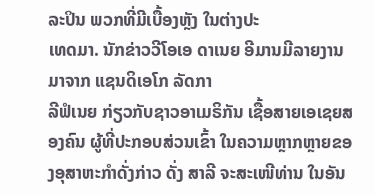ລະປິນ ພວກທີ່ມີເບື້ອງຫຼັງ ໃນຕ່າງປະ
ເທດມາ. ນັກຂ່າວວີໂອເອ ດາເນຍ ອີມານມີລາຍງານມາຈາກ ແຊນດິເອໂກ ລັດກາ
ລີຟໍເນຍ ກ່ຽວກັບຊາວອາເມຣິກັນ ເຊື້ອສາຍເອເຊຍສອງຄົນ ຜູ້ທີ່ປະກອບສ່ວນເຂົ້າ ໃນຄວາມຫຼາກຫຼາຍຂອງອຸສາຫະກຳດັ່ງກ່າວ ດັ່ງ ສາລີ ຈະສະເໜີທ່ານ ໃນອັນ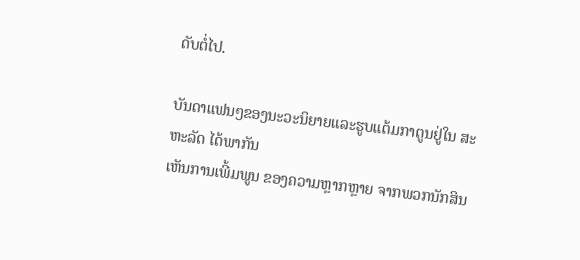ດັບຕໍ່ໄປ.

ບັນດາແຟນໆຂອງນະວະນິຍາຍແລະຮູບແຕ້ມກາຕູນຢູ່ໃນ ສະຫະລັດ ໄດ້ພາກັນ
ເຫັນການເພີ້ມພູນ ຂອງຄວາມຫຼາກຫຼາຍ ຈາກພວກນັກສິນ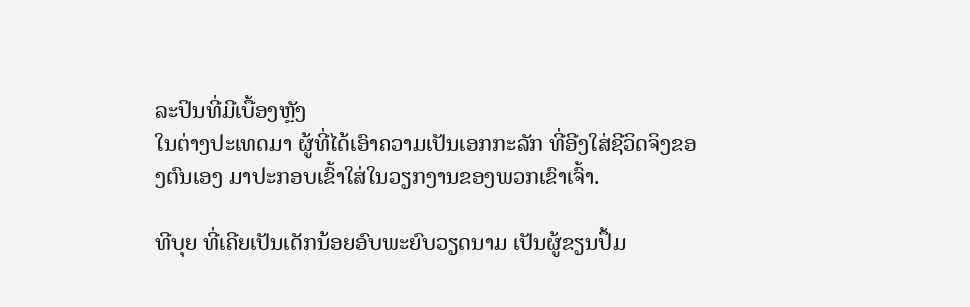ລະປິນທີ່ມີເບື້ອງຫຼັງ
ໃນຕ່າງປະເທດມາ ຜູ້ທີ່ໄດ້ເອົາຄວາມເປັນເອກກະລັກ ທີ່ອີງໃສ່ຊີວິດຈິງຂອງຕົນເອງ ມາປະກອບເຂົ້າໃສ່ໃນວຽກງານຂອງພວກເຂົາເຈົ້າ.

ທີບຸຍ ທີ່ເຄີຍເປັນເດັກນ້ອຍອົບພະຍົບວຽດນາມ ເປັນຜູ້ຂຽນປຶ້ມ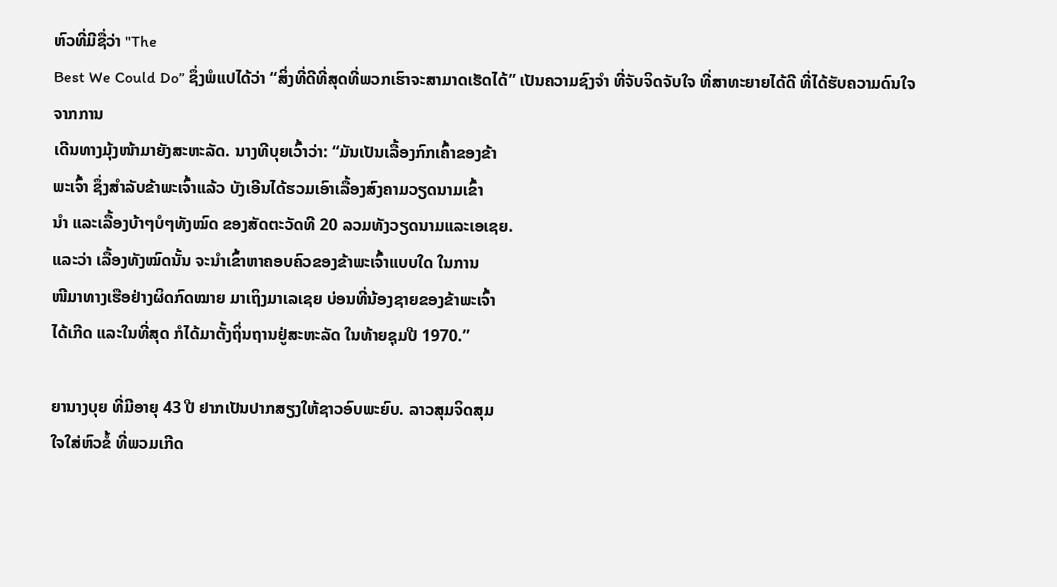ຫົວທີ່ມີຊື່ວ່າ "The
Best We Could Do” ຊຶ່ງພໍແປໄດ້ວ່າ “ສິ່ງທີ່ດີທີ່ສຸດທີ່ພວກເຮົາຈະສາມາດເຮັດໄດ້” ເປັນຄວາມຊົງຈຳ ທີ່ຈັບຈິດຈັບໃຈ ທີ່ສາທະຍາຍໄດ້ດີ ທີ່ໄດ້ຮັບຄວາມດົນໃຈຈາກການ
ເດີນທາງມຸ້ງໜ້າມາຍັງສະຫະລັດ. ນາງທີບຸຍເວົ້າວ່າ: “ມັນເປັນເລື້ອງກົກເຄົ້າຂອງຂ້າ
ພະເຈົ້າ ຊຶ່ງສຳລັບຂ້າພະເຈົ້າແລ້ວ ບັງເອີນໄດ້ຮວມເອົາເລື້ອງສົງຄາມວຽດນາມເຂົ້າ
ນຳ ແລະເລື້ອງບ້າໆບໍໆທັງໝົດ ຂອງສັດຕະວັດທີ 20 ລວມທັງວຽດນາມແລະເອເຊຍ.
ແລະວ່າ ເລື້ອງທັງໝົດນັ້ນ ຈະນຳເຂົ້າຫາຄອບຄົວຂອງຂ້າພະເຈົ້າແບບໃດ ໃນການ
ໜີມາທາງເຮືອຢ່າງຜິດກົດໝາຍ ມາເຖິງມາເລເຊຍ ບ່ອນທີ່ນ້ອງຊາຍຂອງຂ້າພະເຈົ້າ
ໄດ້ເກີດ ແລະໃນທີ່ສຸດ ກໍໄດ້ມາຕັ້ງຖິ່ນຖານຢູ່ສະຫະລັດ ໃນທ້າຍຊຸມປີ 1970.”

ຍານາງບຸຍ ທີ່ມີອາຍຸ 43 ປີ ຢາກເປັນປາກສຽງໃຫ້ຊາວອົບພະຍົບ. ລາວສຸມຈິດສຸມ
ໃຈໃສ່ຫົວຂໍ້ ທີ່ພວມເກີດ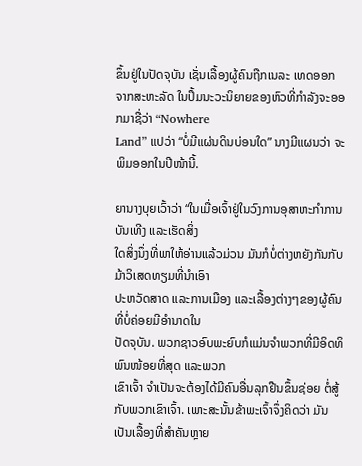ຂຶ້ນຢູ່ໃນປັດຈຸບັນ ເຊັ່ນເລື້ອງຜູ້ຄົນຖືກເນລະ ເທດອອກ
ຈາກສະຫະລັດ ໃນປຶ້ມນະວະນິຍາຍຂອງຫົວທີ່ກຳລັງຈະອອກມາຊື່ວ່າ “Nowhere
Land” ແປວ່າ “ບໍ່ມີແຜ່ນດິນບ່ອນໃດ” ນາງມີແຜນວ່າ ຈະພິມອອກໃນປີໜ້ານີ້.

ຍານາງບຸຍເວົ້າວ່າ “ໃນເມື່ອເຈົ້າຢູ່ໃນວົງການອຸສາຫະກຳການບັນເທີງ ແລະເຮັດສິ່ງ
ໃດສິ່ງນຶ່ງທີ່ພາໃຫ້ອ່ານແລ້ວມ່ວນ ມັນກໍບໍ່ຕ່າງຫຍັງກັນກັບມ້າວິເສດທຽມທີ່ນຳເອົາ
ປະຫວັດສາດ ແລະການເມືອງ ແລະເລື້ອງຕ່າງໆຂອງຜູ້ຄົນທີ່ບໍ່ຄ່ອຍມີອຳນາດໃນ
ປັດຈຸບັນ. ພວກຊາວອົບພະຍົບກໍແມ່ນຈຳພວກທີ່ມີອິດທິພົນໜ້ອຍທີ່ສຸດ ແລະພວກ
ເຂົາເຈົ້າ ຈຳເປັນຈະຕ້ອງໄດ້ມີຄົນອື່ນລຸກຢືນຂຶ້ນຊ່ອຍ ຕໍ່ສູ້ກັບພວກເຂົາເຈົ້າ. ເພາະສະນັ້ນຂ້າພະເຈົ້າຈຶ່ງຄິດວ່າ ມັນເປັນເລື້ອງທີ່ສຳຄັນຫຼາຍ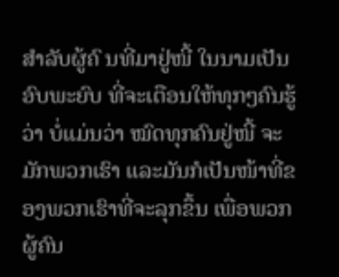ສຳລັບຜູ້ຄົ ນທີ່ມາຢູ່ໜີ້ ໃນນາມເປັນອົບພະຍົບ ທີ່ຈະເຕືອນໃຫ້ທຸກໆຄົນຮູ້ວ່າ ບໍ່ແມ່ນວ່າ ໝົດທຸກຄົນຢູ່ໜີ້ ຈະມັກພວກເຮົາ ແລະມັນກໍເປັນໜ້າທີ່ຂອງພວກເຮົາທີ່ຈະລຸກຂຶ້ນ ເພື່ອພວກຜູ້ຄົນ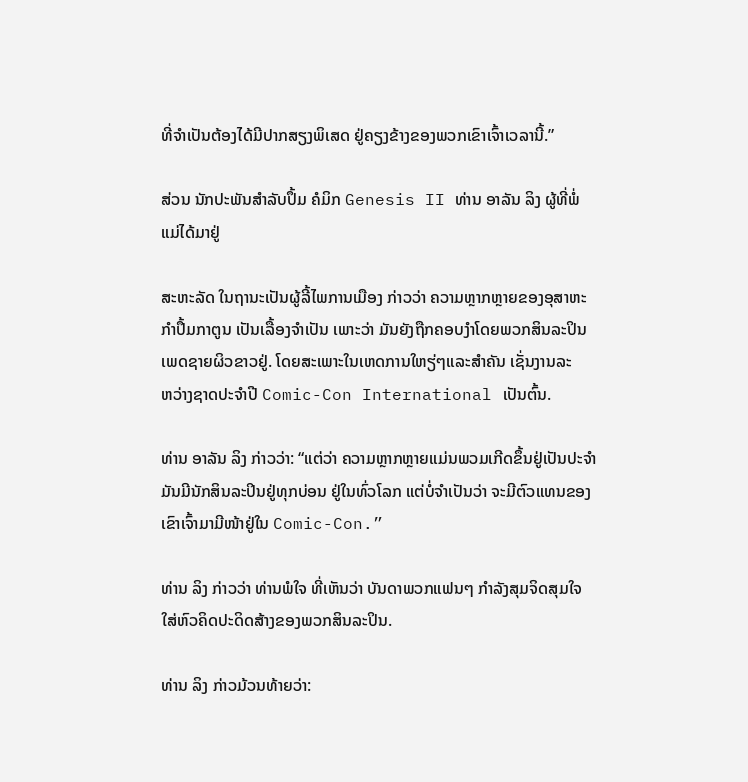ທີ່ຈຳເປັນຕ້ອງໄດ້ມີປາກສຽງພິເສດ ຢູ່ຄຽງຂ້າງຂອງພວກເຂົາເຈົ້າເວລານີ້.”

ສ່ວນ ນັກປະພັນສຳລັບປຶ້ມ ຄໍມິກ Genesis II ທ່ານ ອາລັນ ລິງ ຜູ້ທີ່ພໍ່ແມ່ໄດ້ມາຢູ່

ສະຫະລັດ ໃນຖານະເປັນຜູ້ລີ້ໄພການເມືອງ ກ່າວວ່າ ຄວາມຫຼາກຫຼາຍຂອງອຸສາຫະ
ກຳປຶ້ມກາຕູນ ເປັນເລື້ອງຈຳເປັນ ເພາະວ່າ ມັນຍັງຖືກຄອບງຳໂດຍພວກສິນລະປິນ
ເພດຊາຍຜິວຂາວຢູ່. ໂດຍສະເພາະໃນເຫດການໃຫຽ່ໆແລະສຳຄັນ ເຊັ່ນງານລະ
ຫວ່າງຊາດປະຈຳປີ Comic-Con International ເປັນຕົ້ນ.

ທ່ານ ອາລັນ ລິງ ກ່າວວ່າ: “ແຕ່ວ່າ ຄວາມຫຼາກຫຼາຍແມ່ນພວມເກີດຂຶ້ນຢູ່ເປັນປະຈຳ ມັນມີນັກສິນລະປິນຢູ່ທຸກບ່ອນ ຢູ່ໃນທົ່ວໂລກ ແຕ່ບໍ່ຈຳເປັນວ່າ ຈະມີຕົວແທນຂອງ
ເຂົາເຈົ້າມາມີໜ້າຢູ່ໃນ Comic-Con.”

ທ່ານ ລິງ ກ່າວວ່າ ທ່ານພໍໃຈ ທີ່ເຫັນວ່າ ບັນດາພວກແຟນໆ ກຳລັງສຸມຈິດສຸມໃຈ ໃສ່ຫົວຄິດປະດິດສ້າງຂອງພວກສິນລະປິນ.

ທ່ານ ລິງ ກ່າວມ້ວນທ້າຍວ່າ: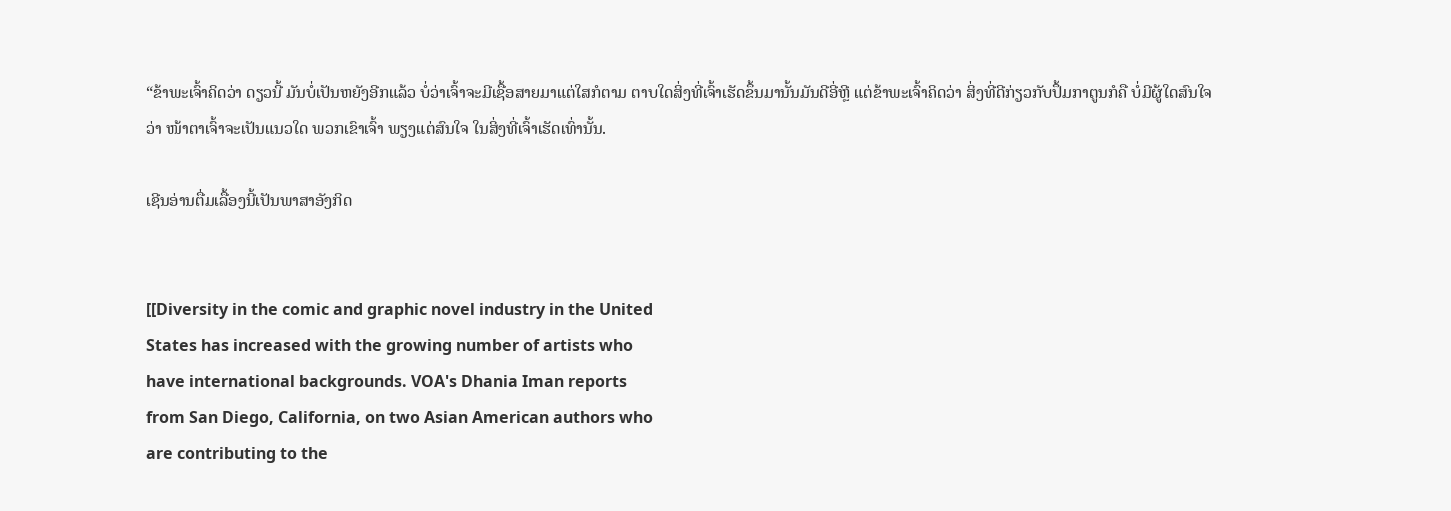“ຂ້າພະເຈົ້າຄິດວ່າ ດຽວນີ້ ມັນບໍ່ເປັນຫຍັງອີກແລ້ວ ບໍ່ວ່າເຈົ້າຈະມີເຊື້ອສາຍມາແຕ່ໃສກໍຕາມ ຕາບໃດສິ່ງທີ່ເຈົ້າເຮັດຂຶ້ນມານັ້ນມັນດີອີ່ຫຼີ ແຕ່ຂ້າພະເຈົ້າຄິດວ່າ ສິ່ງທີ່ດີກ່ຽວກັບປຶ້ມກາຕູນກໍຄື ບໍ່ມີຜູ້ໃດສົນໃຈວ່າ ໜ້າຕາເຈົ້າຈະເປັນແນວໃດ ພວກເຂົາເຈົ້າ ພຽງແຕ່ສົນໃຈ ໃນສິ່ງທີ່ເຈົ້າເຮັດເທົ່ານັ້ນ.

ເຊີນອ່ານຕື່ມເລື້ອງນີ້ເປັນພາສາອັງກິດ


[[Diversity in the comic and graphic novel industry in the United
States has increased with the growing number of artists who
have international backgrounds. VOA's Dhania Iman reports
from San Diego, California, on two Asian American authors who
are contributing to the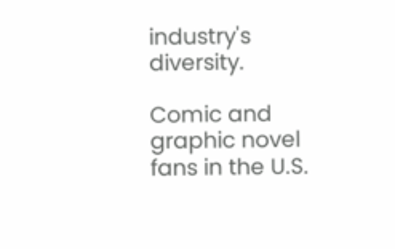industry's diversity.

Comic and graphic novel fans in the U.S.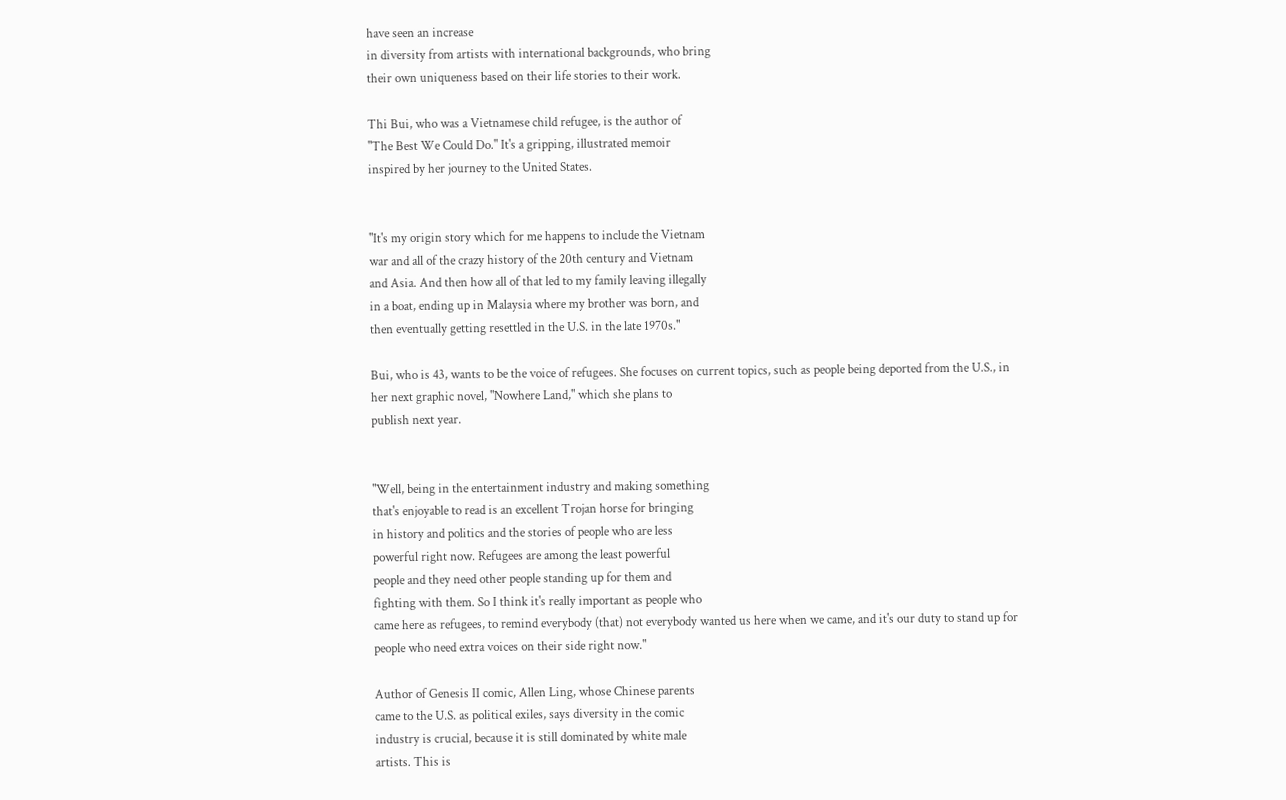have seen an increase
in diversity from artists with international backgrounds, who bring
their own uniqueness based on their life stories to their work.

Thi Bui, who was a Vietnamese child refugee, is the author of
"The Best We Could Do." It's a gripping, illustrated memoir
inspired by her journey to the United States.


"It's my origin story which for me happens to include the Vietnam
war and all of the crazy history of the 20th century and Vietnam
and Asia. And then how all of that led to my family leaving illegally
in a boat, ending up in Malaysia where my brother was born, and
then eventually getting resettled in the U.S. in the late 1970s."

Bui, who is 43, wants to be the voice of refugees. She focuses on current topics, such as people being deported from the U.S., in
her next graphic novel, "Nowhere Land," which she plans to
publish next year.


"Well, being in the entertainment industry and making something
that's enjoyable to read is an excellent Trojan horse for bringing
in history and politics and the stories of people who are less
powerful right now. Refugees are among the least powerful
people and they need other people standing up for them and
fighting with them. So I think it's really important as people who
came here as refugees, to remind everybody (that) not everybody wanted us here when we came, and it's our duty to stand up for
people who need extra voices on their side right now."

Author of Genesis II comic, Allen Ling, whose Chinese parents
came to the U.S. as political exiles, says diversity in the comic
industry is crucial, because it is still dominated by white male
artists. This is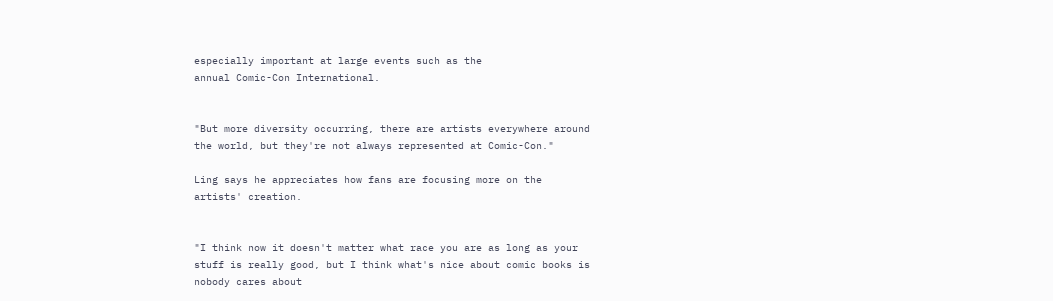especially important at large events such as the
annual Comic-Con International.


"But more diversity occurring, there are artists everywhere around
the world, but they're not always represented at Comic-Con."

Ling says he appreciates how fans are focusing more on the
artists' creation.


"I think now it doesn't matter what race you are as long as your
stuff is really good, but I think what's nice about comic books is
nobody cares about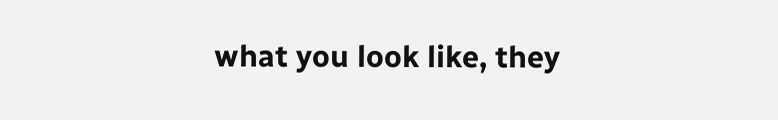what you look like, they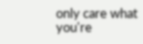only care what
you're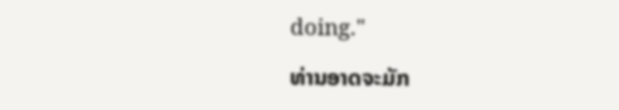doing."

ທ່ານອາດຈະມັກ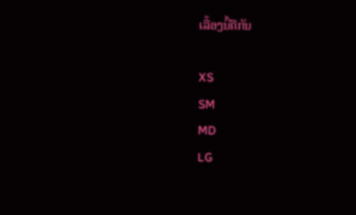ເລື້ອງນີ້ຄືກັນ

XS
SM
MD
LG